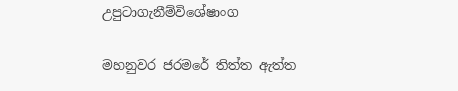උපුටාගැනීම්විශේෂාංග

මහනුවර ජරමරේ තිත්ත ඇත්ත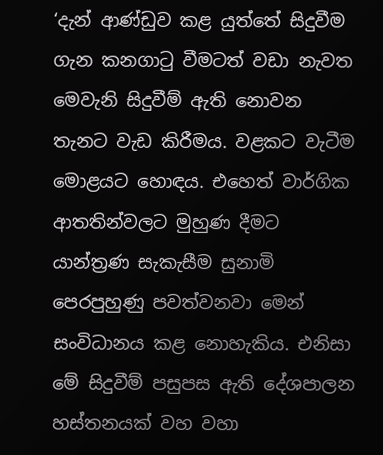‘දැන් ආණ්ඩුව කළ යුත්තේ සිදුවීම ගැන කනගාටු වීමටත් වඩා නැවත මෙවැනි සිදුවීම් ඇති නොවන තැනට වැඩ කිරීමය. වළකට වැටීම මොළයට හොඳය. එහෙත් වාර්ගික ආතතින්වලට මුහුණ දීමට යාන්ත්‍රණ සැකැසීම සුනාමි පෙරපුහුණු පවත්වනවා මෙන් සංවිධානය කළ නොහැකිය. එනිසා මේ සිදුවීම් පසුපස ඇති දේශපාලන හස්තනයක් වහ වහා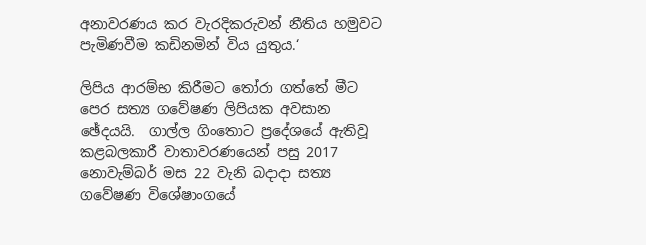අනාවරණය කර වැරදිකරුවන් නීතිය හමුවට පැමිණවීම කඩිනමින් විය යුතුය.‘

ලිපිය ආරම්භ කිරීමට තෝරා ගත්තේ මීට පෙර සත්‍ය ගවේෂණ ලිපියක අවසාන ඡේදයයි.  ගාල්ල ගිංතොට ප්‍රදේශයේ ඇතිවූ කළබලකාරී වාතාවරණයෙන් පසු 2017 නොවැම්බර් මස 22 වැනි බදාදා සත්‍ය ගවේෂණ විශේෂාංගයේ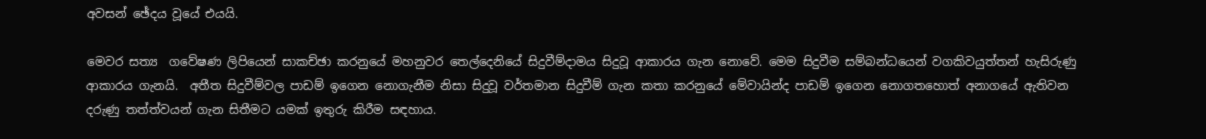අවසන් ඡේදය වූයේ එයයි.

මෙවර සත්‍ය  ගවේෂණ ලිපියෙන් සාකච්ඡා කරනුයේ මහනුවර තෙල්දෙනියේ සිදුවීම්දාමය සිදුවූ ආකාරය ගැන නොවේ. මෙම සිදුවීම සම්බන්ධයෙන් වගකිවයුත්තන් හැසිරුණු ආකාරය ගැනයි.  අතීත සිදුවීම්වල පාඩම් ඉගෙන නොගැනීම නිසා සිදුවූ වර්තමාන සිදුවීම් ගැන කතා කරනුයේ මේවායින්ද පාඩම් ඉගෙන නොගතහොත් අනාගයේ ඇතිවන දරුණු තත්ත්වයන් ගැන සිතීමට යමක් ඉතුරු කිරීම සඳහාය.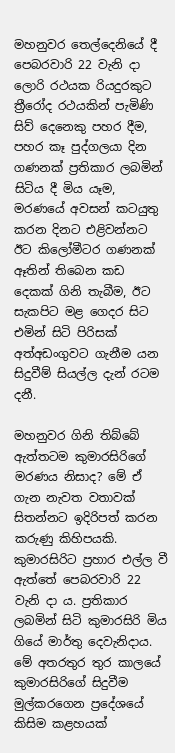මහනුවර තෙල්දෙනියේ දී පෙබරවාරි 22 වැනි දා ලොරි රථයක රියදුරකුට ත්‍රීරෝද රථයකින් පැමිණි සිව් දෙනෙකු පහර දීම, පහර කෑ පුද්ගලයා දින ගණනක් ප්‍රතිකාර ලබමින් සිටිය දී මිය යෑම, මරණයේ අවසන් කටයුතු කරන දිනට එළිවන්නට ඊට කිලෝමීටර ගණනක් ඈතින් තිබෙන කඩ දෙකක් ගිනි තැබීම, ඊට සැකපිට මළ ගෙදර සිට එමින් සිටි පිරිසක් අත්අඩංගුවට ගැනීම යන සිදුවීම් සියල්ල දැන් රටම දනී.

මහනුවර ගිනි තිබ්බේ ඇත්තටම කුමාරසිරිගේ මරණය නිසාද? මේ ඒ ගැන නැවත වතාවක් සිතන්නට ඉදිරිපත් කරන කරුණු කිහිපයකි.  කුමාරසිරිට ප්‍රහාර එල්ල වී ඇත්තේ පෙබරවාරි 22 වැනි දා ය. ප්‍රතිකාර ලබමින් සිටි කුමාරසිරි මිය ගියේ මාර්තු දෙවැනිදාය.  මේ අතරතුර තුර කාලයේ කුමාරසිරිගේ සිදුවීම මුල්කරගෙන ප්‍රදේශයේ කිසිම කළහයක්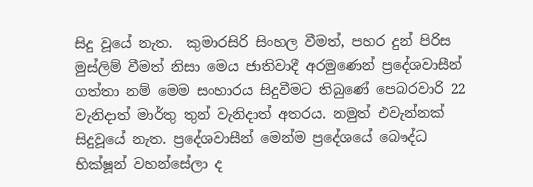සිදු වූයේ නැත.  කුමාරසිරි සිංහල වීමත්, පහර දුන් පිරිස මුස්ලිම් වීමත් නිසා මෙය ජාතිවාදී අරමුණෙන් ප්‍රදේශවාසීන් ගත්තා නම් මෙම සංහාරය සිදුවීමට තිබුණේ පෙබරවාරි 22 වැනිදාත් මාර්තු තුන් වැනිදාත් අතරය. නමුත් එවැන්නක් සිදුවූයේ නැත. ප්‍රදේශවාසීන් මෙන්ම ප්‍රදේශයේ බෞද්ධ භික්ෂූන් වහන්සේලා ද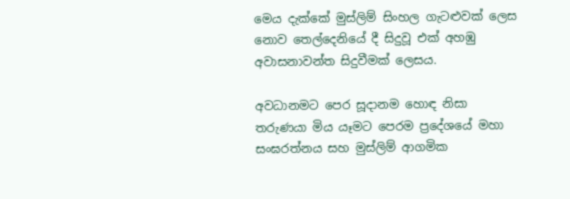මෙය දැක්කේ මුස්ලිම් සිංහල ගැටළුවක් ලෙස නොව තෙල්දෙනියේ දී සිදුවූ එක් අහඹු අවාසනාවන්ත සිදුවීමක් ලෙසය.

අවධානමට පෙර සූදානම හොඳ නිසා  තරුණයා මිය යෑමට පෙරම ප්‍රදේශයේ මහා සංඝරත්නය සහ මුස්ලිම් ආගමික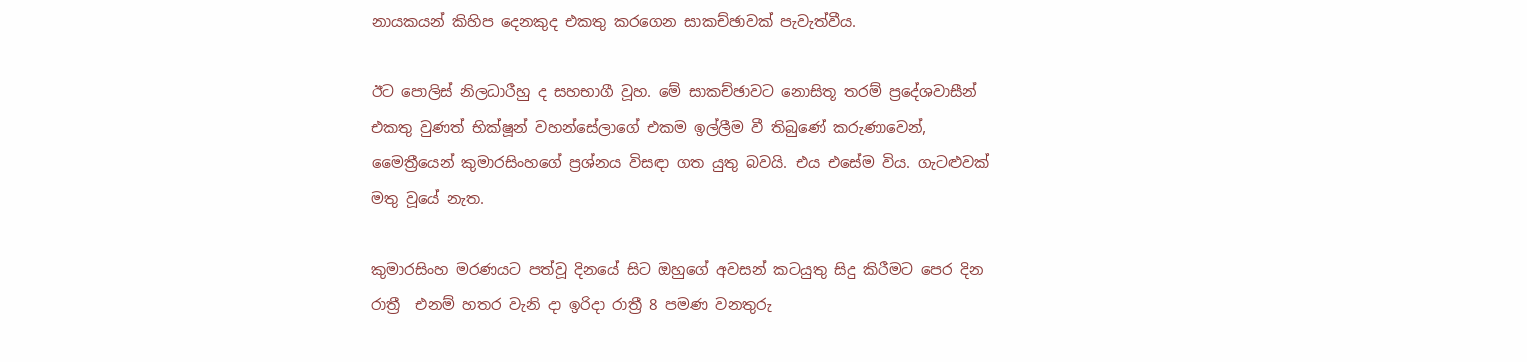නායකයන් කිහිප දෙනකුද එකතු කරගෙන සාකච්ඡාවක් පැවැත්වීය.

ඊට පොලිස් නිලධාරීහු ද සහභාගී වූහ. මේ සාකච්ඡාවට නොසිතූ තරම් ප්‍රදේශවාසීන් එකතු වුණත් භික්ෂූන් වහන්සේලාගේ එකම ඉල්ලීම වී තිබුණේ කරුණාවෙන්, මෛත්‍රීයෙන් කුමාරසිංහගේ ප්‍රශ්නය විසඳා ගත යුතු බවයි. එය එසේම විය. ගැටළුවක් මතු වූයේ නැත.

කුමාරසිංහ මරණයට පත්වූ දිනයේ සිට ඔහුගේ අවසන් කටයුතු සිදු කිරීමට පෙර දින රාත්‍රී  එනම් හතර වැනි දා ඉරිදා රාත්‍රී 8 පමණ වනතුරු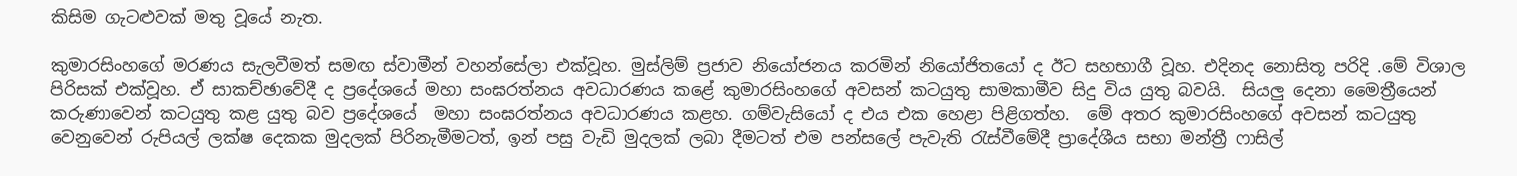කිසිම ගැටළුවක් මතු වූයේ නැත.

කුමාරසිංහගේ මරණය සැලවීමත් සමඟ ස්වාමීන් වහන්සේලා එක්වූහ. මුස්ලිම් ප්‍රජාව නියෝජනය කරමින් නියෝජිතයෝ ද ඊට සහභාගී වූහ. එදිනද නොසිතූ පරිදි .මේ විශාල පිරිසක් එක්වූහ. ඒ සාකච්ඡාවේදී ද ප්‍රදේශයේ මහා සංඝරත්නය අවධාරණය කළේ කුමාරසිංහගේ අවසන් කටයුතු සාමකාමීව සිදු විය යුතු බවයි.  සියලු දෙනා මෛත්‍රීයෙන් කරුණාවෙන් කටයුතු කළ යුතු බව ප්‍රදේශයේ  මහා සංඝරත්නය අවධාරණය කළහ. ගම්වැසියෝ ද එය එක හෙළා පිළිගත්හ.  මේ අතර කුමාරසිංහගේ අවසන් කටයුතු වෙනුවෙන් රුපියල් ලක්ෂ දෙකක මුදලක් පිරිනැමීමටත්, ඉන් පසු වැඩි මුදලක් ලබා දීමටත් එම පන්සලේ පැවැති රැස්වීමේදී ප්‍රාදේශීය සභා මන්ත්‍රී ෆාසිල්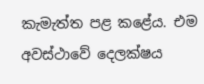කැමැත්ත පළ කළේය. එම අවස්ථාවේ දෙලක්ෂය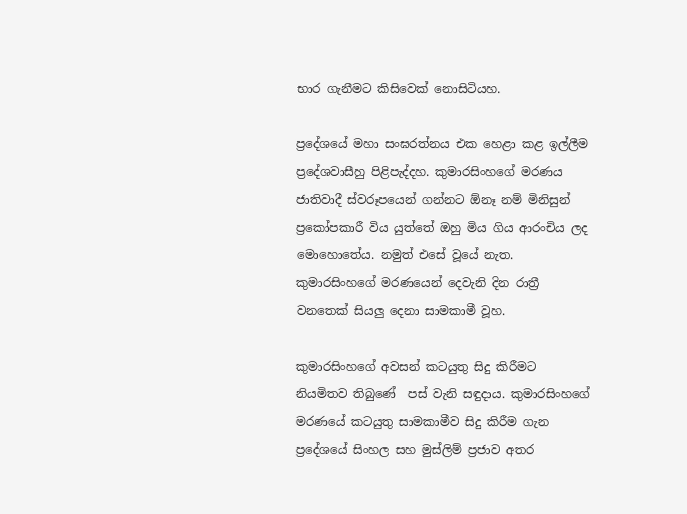භාර ගැනීමට කිසිවෙක් නොසිටියහ.

ප්‍රදේශයේ මහා සංඝරත්නය එක හෙළා කළ ඉල්ලීම ප්‍රදේශවාසීහු පිළිපැද්දහ. කුමාරසිංහගේ මරණය ජාතිවාදී ස්වරූපයෙන් ගන්නට ඕනෑ නම් මිනිසුන් ප්‍රකෝපකාරී විය යුත්තේ ඔහු මිය ගිය ආරංචිය ලද මොහොතේය. නමුත් එසේ වූයේ නැත. කුමාරසිංහගේ මරණයෙන් දෙවැනි දින රාත්‍රී වනතෙක් සියලු දෙනා සාමකාමී වූහ.

කුමාරසිංහගේ අවසන් කටයුතු සිදු කිරීමට නියමිතව තිබුණේ  පස් වැනි සඳුදාය. කුමාරසිංහගේ මරණයේ කටයුතු සාමකාමීව සිදු කිරීම ගැන ප්‍රදේශයේ සිංහල සහ මුස්ලිම් ප්‍රජාව අතර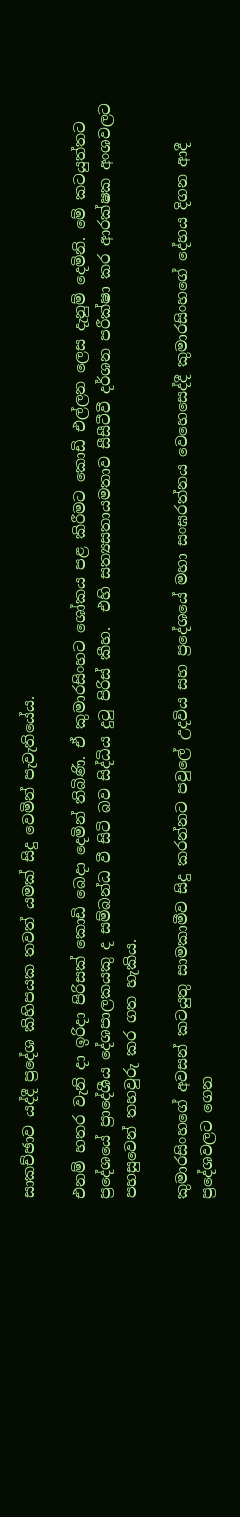සාකච්ඡාව යද්දී ප්‍රදේශ කිහිපයක තවත් යමක් සිදු වෙමින් පැවැතියේය.

එනම් හතර වැනි දා ඉරිදා පිරිසක් කොඩි බෙදා දෙමින් තිබිණි. ඒ කුමාරසිංහට ශෝකය පළ කිරීමට කොඩි එල්ලන ලෙස දැනුම් දෙමිනි. මේ කටයුත්තට ප්‍රදේශයේ ප්‍රාදේශීය දේශපාලකයකු ද සම්බන්ධ වී සිටි බව සිද්ධිය දුටු පිරිස් කීහ.  එහි සත්‍යසතායමතාව සීසීටීවී දර්ශන පරීක්ෂා කර ආරක්ෂක අංශවලට පහසුවෙන් තහවුරු කර ගත හැකිය.

කුමාරසිංහගේ අවසන් කටයුතු සාමකාමීව සිදු කරන්නට පවුලේ උදවිය සහ ප්‍රදේශයේ මහා සංඝරත්නය වෙහෙසෙද්දී කුමාරසිංහගේ දේහය දිගන ආදී ප්‍රදේශවලට ගෙන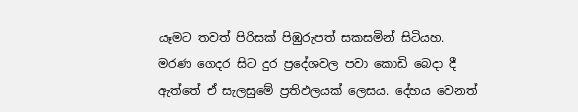යෑමට තවත් පිරිසක් පිඹුරුපත් සකසමින් සිටියහ. මරණ ගෙදර සිට දුර ප්‍රදේශවල පවා කොඩි බෙදා දී ඇත්තේ ඒ සැලසුමේ ප්‍රතිඵලයක් ලෙසය. දේහය වෙනත්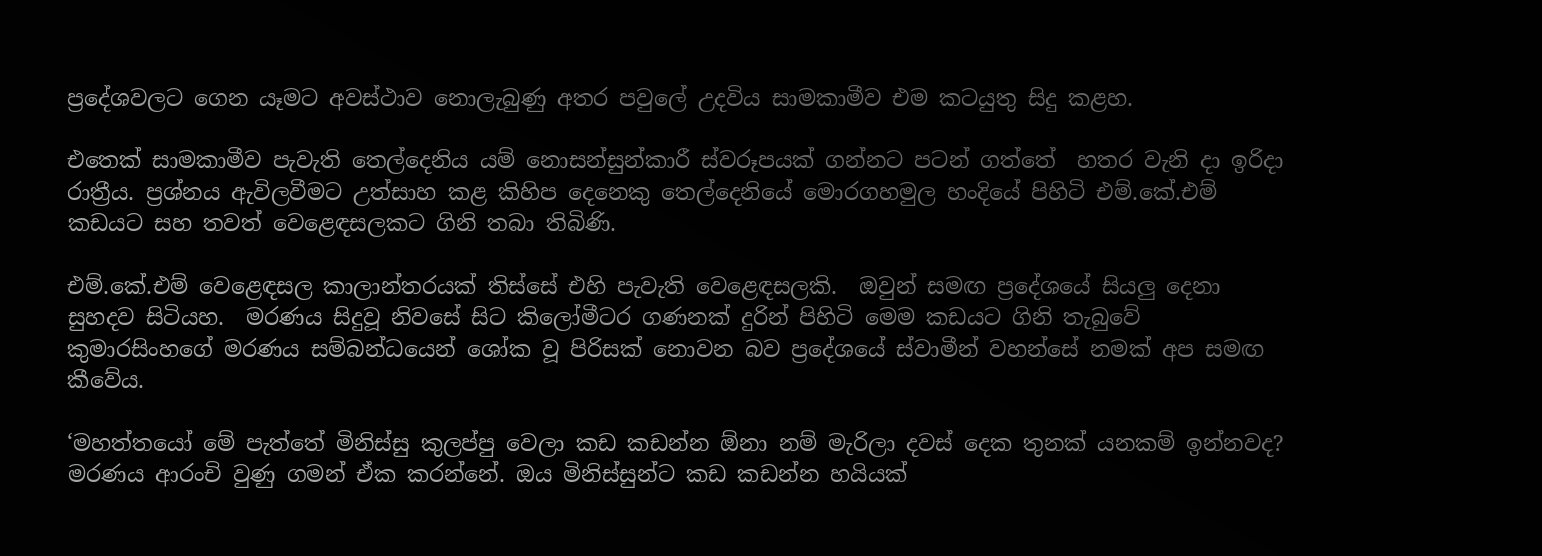ප්‍රදේශවලට ගෙන යෑමට අවස්ථාව නොලැබුණු අතර පවුලේ උදවිය සාමකාමීව එම කටයුතු සිදු කළහ.

එතෙක් සාමකාමීව පැවැති තෙල්දෙනිය යම් නොසන්සුන්කාරී ස්වරූපයක් ගන්නට පටන් ගත්තේ  හතර වැනි දා ඉරිදා රාත්‍රීය. ප්‍රශ්නය ඇවිලවීමට උත්සාහ කළ කිහිප දෙනෙකු තෙල්දෙනියේ මොරගහමුල හංදියේ පිහිටි එම්.කේ.එම් කඩයට සහ තවත් වෙළෙඳසලකට ගිනි තබා තිබිණි.

එම්.කේ.එම් වෙළෙඳසල කාලාන්තරයක් තිස්සේ එහි පැවැති වෙළෙඳසලකි.  ඔවුන් සමඟ ප්‍රදේශයේ සියලු දෙනා සුහදව සිටියහ.  මරණය සිදුවූ නිවසේ සිට කිලෝමීටර ගණනක් දුරින් පිහිටි මෙම කඩයට ගිනි තැබුවේ කුමාරසිංහගේ මරණය සම්බන්ධයෙන් ශෝක වූ පිරිසක් නොවන බව ප්‍රදේශයේ ස්වාමීන් වහන්සේ නමක් අප සමඟ කීවේය.

‘මහත්තයෝ මේ පැත්තේ මිනිස්සු කුලප්පු වෙලා කඩ කඩන්න ඕනා නම් මැරිලා දවස් දෙක තුනක් යනකම් ඉන්නවද? මරණය ආරංචි වුණු ගමන් ඒක කරන්නේ. ඔය මිනිස්සුන්ට කඩ කඩන්න හයියක්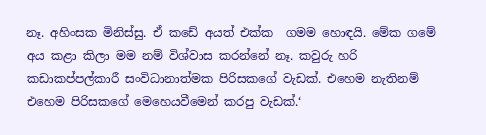නෑ. අහිංසක මිනිස්සු. ඒ කඩේ අයත් එක්ක  ගමම හොඳයි. මේක ගමේ අය කළා කිලා මම නම් විශ්වාස කරන්නේ නෑ. කවුරු හරි කඩාකප්පල්කාරී සංවිධානාත්මක පිරිසකගේ වැඩක්. එහෙම නැතිනම් එහෙම පිරිසකගේ මෙහෙයවීමෙන් කරපු වැඩක්.‘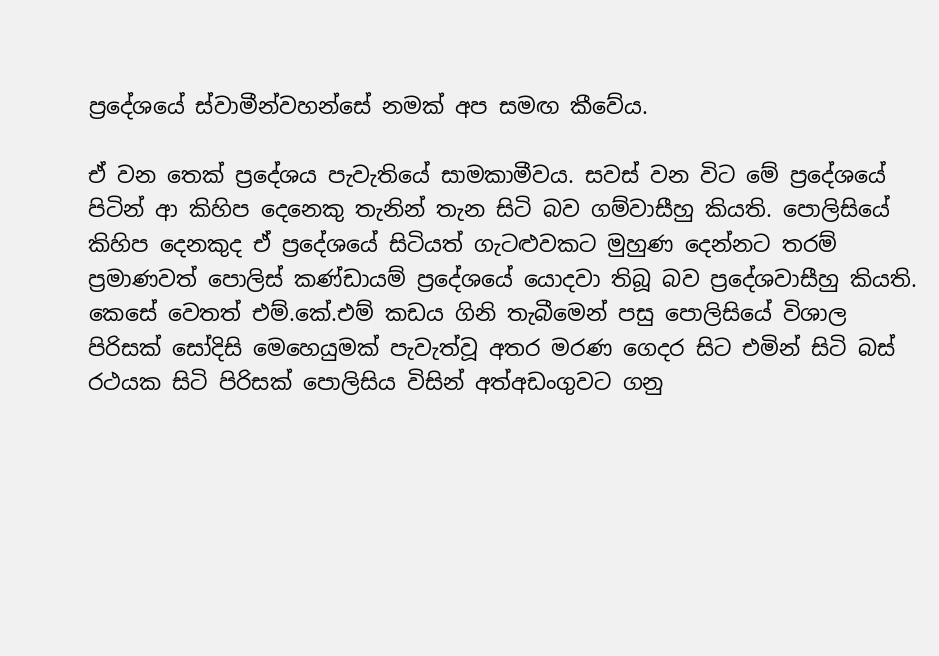ප්‍රදේශයේ ස්වාමීන්වහන්සේ නමක් අප සමඟ කීවේය.

ඒ වන තෙක් ප්‍රදේශය පැවැතියේ සාමකාමීවය. සවස් වන විට මේ ප්‍රදේශයේ පිටින් ආ කිහිප දෙනෙකු තැනින් තැන සිටි බව ගම්වාසීහු කියති. පොලිසියේ කිහිප දෙනකුද ඒ ප්‍රදේශයේ සිටියත් ගැටළුවකට මුහුණ දෙන්නට තරම් ප්‍රමාණවත් පොලිස් කණ්ඩායම් ප්‍රදේශයේ යොදවා තිබූ බව ප්‍රදේශවාසීහු කියති.  කෙසේ වෙතත් එම්.කේ.එම් කඩය ගිනි තැබීමෙන් පසු පොලිසියේ විශාල පිරිසක් සෝදිසි මෙහෙයුමක් පැවැත්වූ අතර මරණ ගෙදර සිට එමින් සිටි බස් රථයක සිටි පිරිසක් පොලිසිය විසින් අත්අඩංගුවට ගනු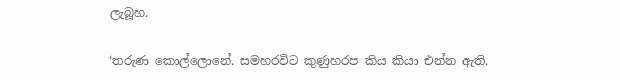ලැබූහ.

‘තරුණ කොල්ලොනේ. සමහරවිට කුණුහරප කිය කියා එන්න ඇති.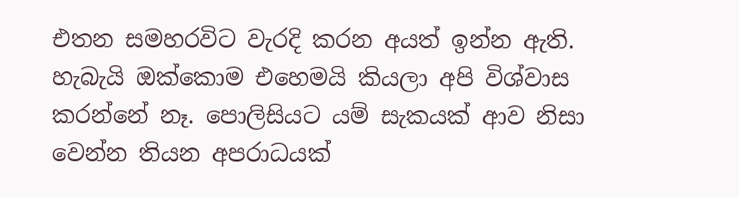එතන සමහරවිට වැරදි කරන අයත් ඉන්න ඇති. හැබැයි ඔක්කොම එහෙමයි කියලා අපි විශ්වාස කරන්නේ නෑ. පොලිසියට යම් සැකයක් ආව නිසා වෙන්න තියන අපරාධයක්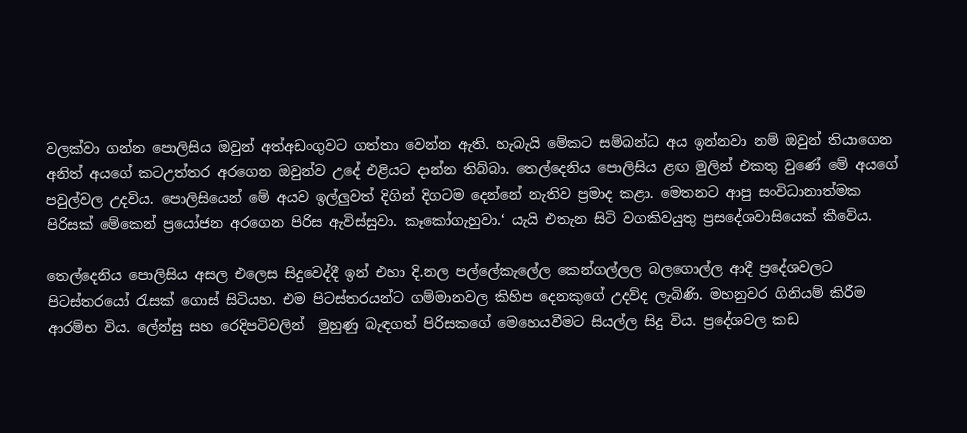වලක්වා ගන්න පොලිසිය ඔවුන් අත්අඩංගුවට ගත්තා වෙන්න ඇති. හැබැයි මේකට සම්බන්ධ අය ඉන්නවා නම් ඔවුන් තියාගෙන අනිත් අයගේ කටඋත්තර අරගෙන ඔවුන්ව උදේ එළියට දාන්න තිබ්බා. තෙල්දෙනිය පොලිසිය ළඟ මුලින් එකතු වුණේ මේ අයගේ පවුල්වල උදවිය. පොලිසියෙන් මේ අයව ඉල්ලුවත් දිගින් දිගටම දෙන්නේ නැතිව ප්‍රමාද කළා. මෙතනට ආපු සංවිධානාත්මක පිරිසක් මේකෙන් ප්‍රයෝජන අරගෙන පිරිස ඇවිස්සුවා. කෑකෝගැහුවා.‘ යැයි එතැන සිටි වගකිවයුතු ප්‍රසදේශවාසියෙක් කීවේය.

තෙල්දෙනිය පොලිසිය අසල එලෙස සිදුවෙද්දී ඉන් එහා දි.නල පල්ලේකැලේල කෙන්ගල්ලල බලගොල්ල ආදී ප්‍රදේශවලට පිටස්තරයෝ රැසක් ගොස් සිටියහ. එම පිටස්තරයන්ට ගම්මානවල කිහිප දෙනකුගේ උදව්ද ලැබිණි. මහනුවර ගිනියම් කිරීම ආරම්භ විය. ලේන්සු සහ රෙදිපටිවලින්  මුහුණු බැඳගත් පිරිසකගේ මෙහෙයවීමට සියල්ල සිදු විය. ප්‍රදේශවල කඩ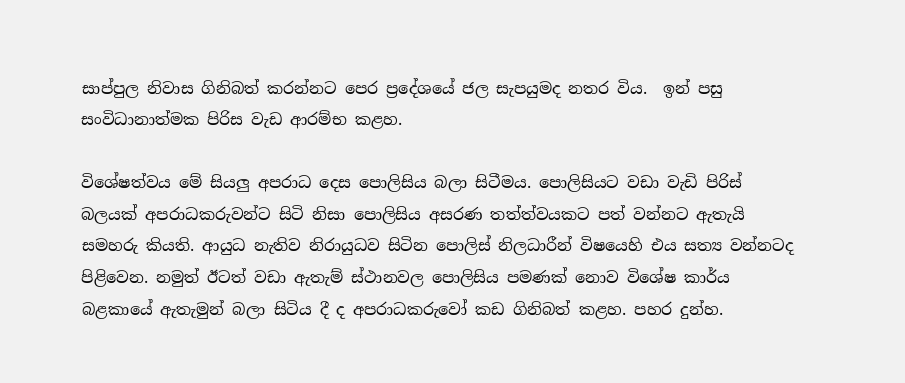සාප්පුල නිවාස ගිනිබත් කරන්නට පෙර ප්‍රදේශයේ ජල සැපයුමද නතර විය.  ඉන් පසු සංවිධානාත්මක පිරිස වැඩ ආරම්භ කළහ.

විශේෂත්වය මේ සියලු අපරාධ දෙස පොලිසිය බලා සිටීමය. පොලිසියට වඩා වැඩි පිරිස් බලයක් අපරාධකරුවන්ට සිටි නිසා පොලිසිය අසරණ තත්ත්වයකට පත් වන්නට ඇතැයි සමහරු කියති. ආයුධ නැතිව නිරායුධව සිටින පොලිස් නිලධාරීන් විෂයෙහි එය සත්‍ය වන්නටද පිළිවෙන. නමුත් ඊටත් වඩා ඇතැම් ස්ථානවල පොලිසිය පමණක් නොව විශේෂ කාර්ය බළකායේ ඇතැමුන් බලා සිටිය දී ද අපරාධකරුවෝ කඩ ගිනිබත් කළහ. පහර දුන්හ.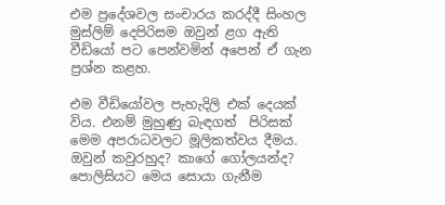එම ප්‍රදේශවල සංචාරය කරද්දී සිංහල මුස්ලිම් දෙපිරිසම ඔවුන් ළග ඇති වීඩියෝ පට පෙන්වමින් අපෙන් ඒ ගැන ප්‍රශ්න කළහ.

එම වීඩියෝවල පැහැදිලි එක් දෙයක් විය. එනම් මුහුණු බැඳගත්  පිරිසක් මෙම අපරාධවලට මූලිකත්වය දීමය. ඔවුන් කවුරහුද? කාගේ ගෝලයන්ද?  පොලිසියට මෙය සොයා ගැනීම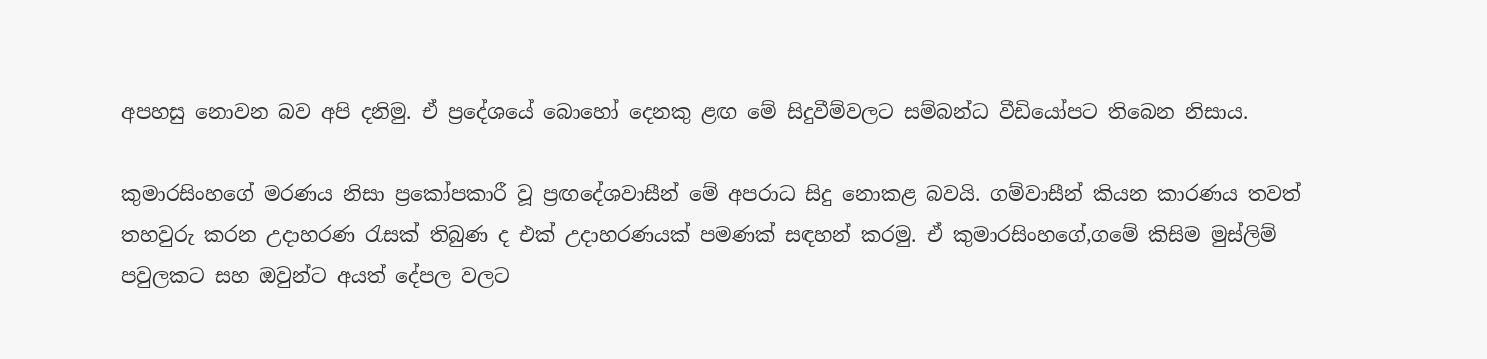අපහසු නොවන බව අපි දනිමු. ඒ ප්‍රදේශයේ බොහෝ දෙනකු ළඟ මේ සිදුවීම්වලට සම්බන්ධ වීඩියෝපට තිබෙන නිසාය.

කුමාරසිංහගේ මරණය නිසා ප්‍රකෝපකාරී වූ ප්‍රඟදේශවාසීන් මේ අපරාධ සිදු නොකළ බවයි. ගම්වාසීන් කියන කාරණය තවත් තහවුරු කරන උදාහරණ රැසක් තිබුණ ද එක් උදාහරණයක් පමණක් සඳහන් කරමු. ඒ කුමාරසිංහගේ,ගමේ කිසිම මුස්ලිම් පවුලකට සහ ඔවුන්ට අයත් දේපල වලට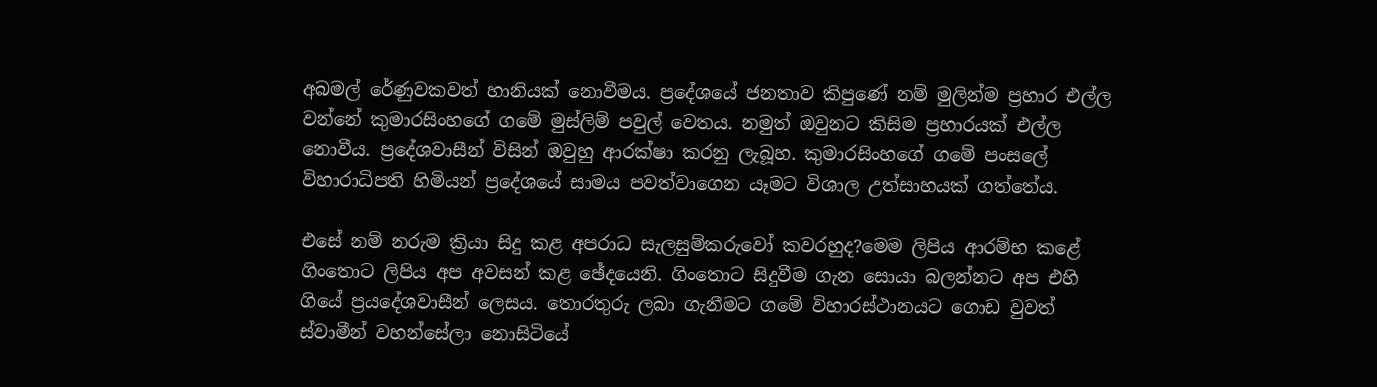අබමල් රේණුවකවත් හානියක් නොවීමය. ප්‍රදේශයේ ජනතාව කිපුණේ නම් මුලින්ම ප්‍රහාර එල්ල වන්නේ කුමාරසිංහගේ ගමේ මුස්ලිම් පවුල් වෙතය. නමුත් ඔවුනට කිසිම ප්‍රහාරයක් එල්ල නොවීය. ප්‍රදේශවාසීන් විසින් ඔවුහු ආරක්ෂා කරනු ලැබූහ. කුමාරසිංහගේ ගමේ පංසලේ විහාරාධිපති හිමියන් ප්‍රදේශයේ සාමය පවත්වාගෙන යෑමට විශාල උත්සාහයක් ගත්තේය.

එසේ නම් නරුම ක්‍රියා සිදු කළ අපරාධ සැලසුම්කරුවෝ කවරහුද?මෙම ලිපිය ආරම්භ කළේ ගිංතොට ලිපිය අප අවසන් කළ ඡේදයෙනි. ගිංතොට සිදුවීම ගැන සොයා බලන්නට අප එහි ගියේ ප්‍රයදේශවාසීන් ලෙසය. තොරතුරු ලබා ගැනීමට ගමේ විහාරස්ථානයට ගොඩ වුවත් ස්වාමීන් වහන්සේලා නොසිටියේ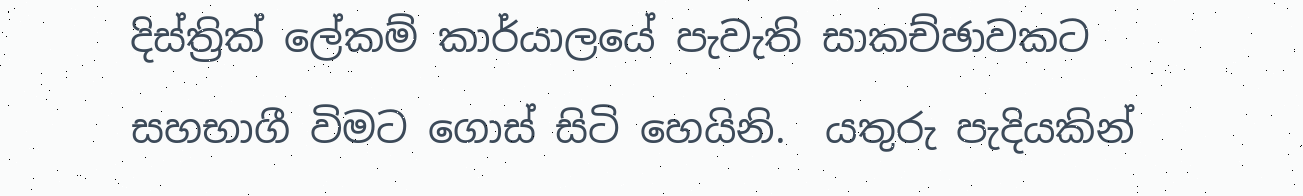දිස්ත්‍රික් ලේකම් කාර්යාලයේ පැවැති සාකච්ඡාවකට සහභාගී විමට ගොස් සිටි හෙයිනි.  යතුරු පැදියකින්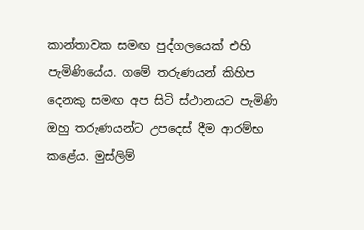කාන්තාවක සමඟ පුද්ගලයෙක් එහි පැමිණියේය. ගමේ තරුණයන් කිහිප දෙනකු සමඟ අප සිටි ස්ථානයට පැමිණි ඔහු තරුණයන්ට උපදෙස් දීම ආරම්භ කළේය. මුස්ලිම්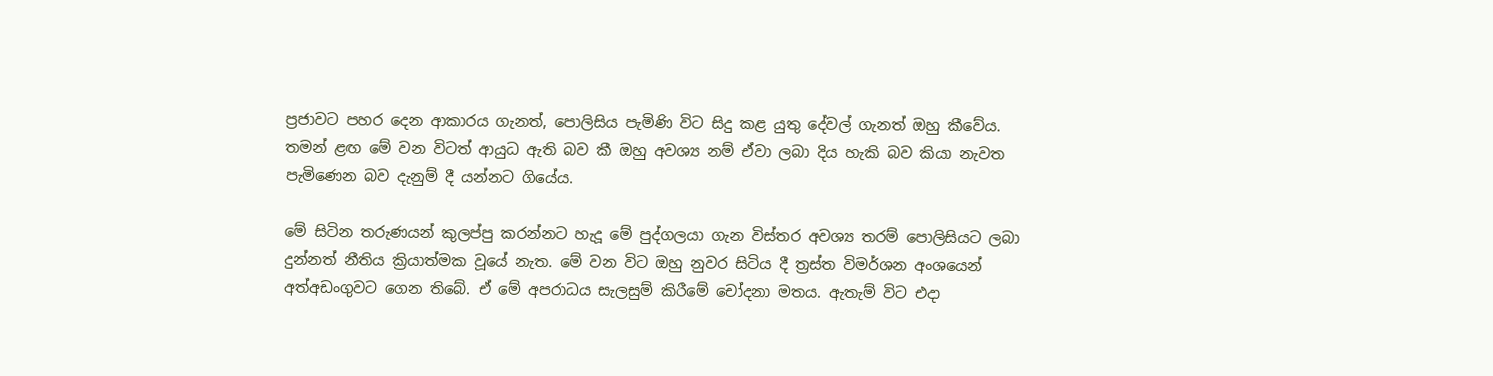ප්‍රජාවට පහර දෙන ආකාරය ගැනත්, පොලිසිය පැමිණි විට සිදු කළ යුතු දේවල් ගැනත් ඔහු කීවේය. තමන් ළඟ මේ වන විටත් ආයුධ ඇති බව කී ඔහු අවශ්‍ය නම් ඒවා ලබා දිය හැකි බව කියා නැවත පැමිණෙන බව දැනුම් දී යන්නට ගියේය.

මේ සිටින තරුණයන් කුලප්පු කරන්නට හැදූ මේ පුද්ගලයා ගැන විස්තර අවශ්‍ය තරම් පොලිසියට ලබා දුන්නත් නීතිය ක්‍රියාත්මක වූයේ නැත. මේ වන විට ඔහු නුවර සිටිය දී ත්‍රස්ත විමර්ශන අංශයෙන් අත්අඩංගුවට ගෙන තිබේ. ඒ මේ අපරාධය සැලසුම් කිරීමේ චෝදනා මතය. ඇතැම් විට එදා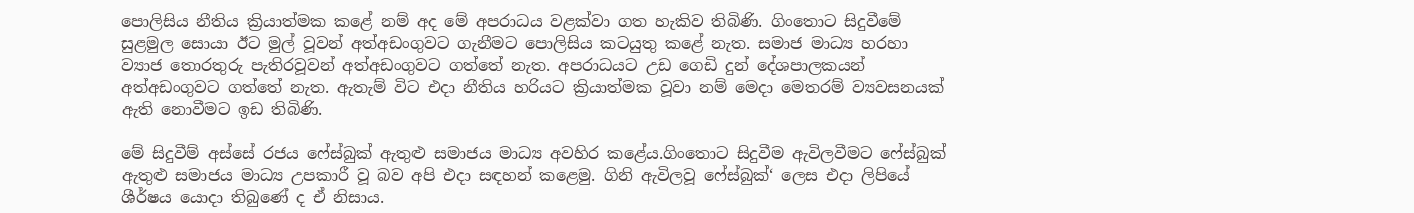පොලිසිය නීතිය ක්‍රියාත්මක කළේ නම් අද මේ අපරාධය වළක්වා ගත හැකිව තිබිණි. ගිංතොට සිදුවීමේ සුළමුල සොයා ඊට මුල් වූවන් අත්අඩංගුවට ගැනීමට පොලිසිය කටයුතු කළේ නැත. සමාජ මාධ්‍ය හරහා ව්‍යාජ තොරතුරු පැතිරවූවන් අත්අඩංගුවට ගත්තේ නැත. අපරාධයට උඩ ගෙඩි දුන් දේශපාලකයන් අත්අඩංගුවට ගත්තේ නැත. ඇතැම් විට එදා නීතිය හරියට ක්‍රියාත්මක වූවා නම් මෙදා මෙතරම් ව්‍යවසනයක් ඇති නොවීමට ඉඩ තිබිණි.

මේ සිදුවීම් අස්සේ රජය ෆේස්බුක් ඇතුළු සමාජය මාධ්‍ය අවහිර කළේය.ගිංතොට සිදුවීම ඇවිලවීමට ෆේස්බුක් ඇතුළු සමාජය මාධ්‍ය උපකාරී වූ බව අපි එදා සඳහන් කළෙමු. ගිනි ඇවිලවූ ෆේස්බුක්‘ ලෙස එදා ලිපියේ ශීර්ෂය යොදා තිබුණේ ද ඒ නිසාය.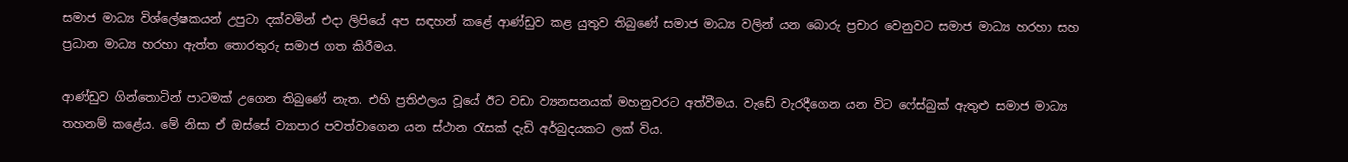සමාජ මාධ්‍ය විශ්ලේෂකයන් උපුටා දක්වමින් එදා ලිපියේ අප සඳහන් කළේ ආණ්ඩුව කළ යුතුව තිබුණේ සමාජ මාධ්‍ය වලින් යන බොරු ප්‍රචාර වෙනුවට සමාජ මාධ්‍ය හරහා සහ ප්‍රධාන මාධ්‍ය හරහා ඇත්ත තොරතුරු සමාජ ගත කිරීමය.

ආණ්ඩුව ගින්තොටින් පාටමක් උගෙන තිබුණේ නැත. එහි ප්‍රතිඵලය වූයේ ඊට වඩා ව්‍යනසනයක් මහනුවරට අත්වීමය. වැඩේ වැරදීගෙන යන විට ෆේස්බුක් ඇතුළු සමාජ මාධ්‍ය තහනම් කළේය. මේ නිසා ඒ ඔස්සේ ව්‍යාපාර පවත්වාගෙන යන ස්ථාන රැසක් දැඩි අර්බුදයකට ලක් විය.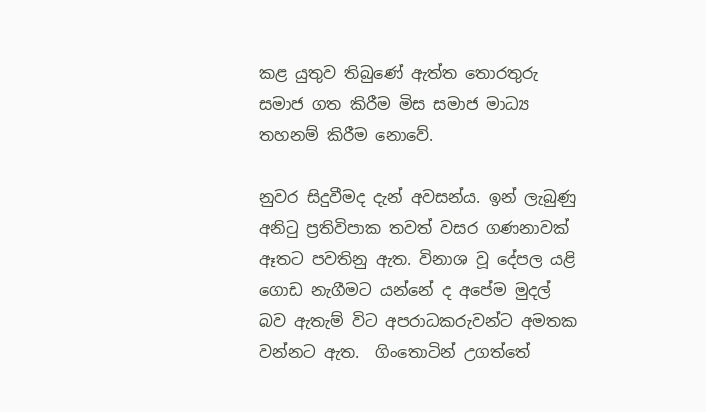කළ යුතුව තිබුණේ ඇත්ත තොරතුරු සමාජ ගත කිරීම මිස සමාජ මාධ්‍ය තහනම් කිරීම නොවේ.

නුවර සිදුවීමද දැන් අවසන්ය. ඉන් ලැබුණු අනිටු ප්‍රතිවිපාක තවත් වසර ගණනාවක් ඈතට පවතිනු ඇත. විනාශ වූ දේපල යළි ගොඩ නැගීමට යන්නේ ද අපේම මුදල් බව ඇතැම් විට අපරාධකරුවන්ට අමතක වන්නට ඇත.  ගිංතොටින් උගත්තේ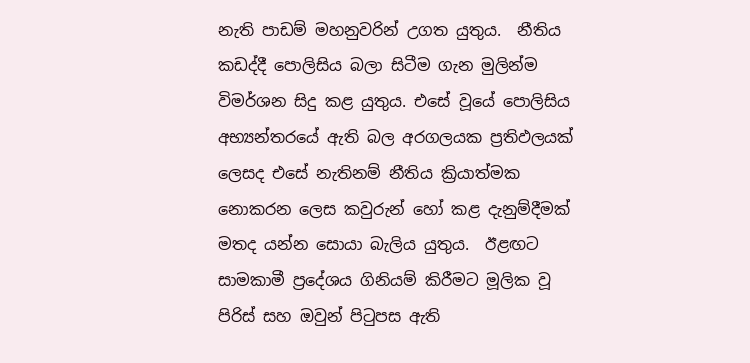නැති පාඩම් මහනුවරින් උගත යුතුය.  නීතිය කඩද්දී පොලිසිය බලා සිටීම ගැන මුලින්ම විමර්ශන සිදු කළ යුතුය. එසේ වූයේ පොලිසිය අභ්‍යන්තරයේ ඇති බල අරගලයක ප්‍රතිඵලයක් ලෙසද එසේ නැතිනම් නීතිය ක්‍රියාත්මක නොකරන ලෙස කවුරුන් හෝ කළ දැනුම්දීමක් මතද යන්න සොයා බැලිය යුතුය.  ඊළඟට සාමකාමී ප්‍රදේශය ගිනියම් කිරීමට මූලික වූ පිරිස් සහ ඔවුන් පිටුපස ඇති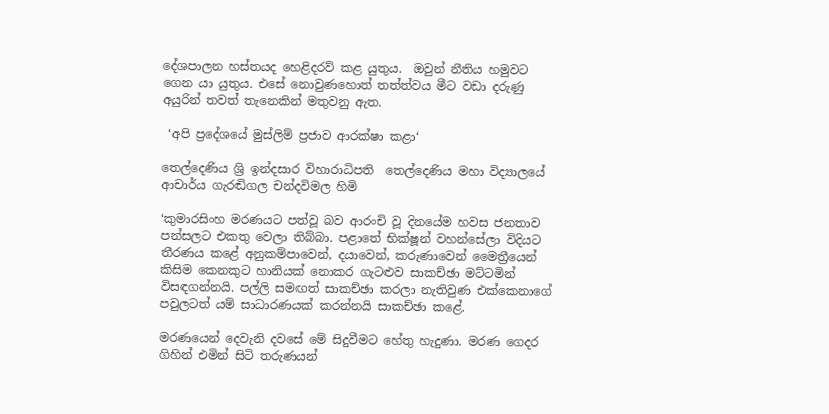දේශපාලන හස්තයද හෙළිදරව් කළ යුතුය.  ඔවුන් නීතිය හමුවට ගෙන යා යුතුය. එසේ නොවුණහොත් තත්ත්වය මීට වඩා දරුණු අයුරින් තවත් තැනෙකින් මතුවනු ඇත.

 ‘අපි ප්‍රදේශයේ මුස්ලිම් ප්‍රජාව ආරක්ෂා කළා‘

තෙල්දෙණිය ශ්‍රි ඉන්දසාර විහාරාධිපති  තෙල්දෙණිය මහා විද්‍යාලයේ ආචාර්ය ගැරඬිගල චන්දවිමල හිමි

‘කුමාරසිංහ මරණයට පත්වූ බව ආරංචි වූ දිනයේම හවස ජනතාව පන්සලට එකතු වෙලා තිබ්බා. පළාතේ භික්ෂූන් වහන්සේලා විදියට තීරණය කළේ අනුකම්පාවෙන්, දයාවෙන්, කරුණාවෙන් මෛත්‍රීයෙන් කිසිම කෙනකුට හානියක් නොකර ගැටළුව සාකච්ඡා මට්ටමින් විසඳගන්නයි. පල්ලි සමඟත් සාකච්ඡා කරලා නැතිවුණ එක්කෙනාගේ පවුලටත් යම් සාධාරණයක් කරන්නයි සාකච්ඡා කළේ.

මරණයෙන් දෙවැනි දවසේ මේ සිදුවීමට හේතු හැදුණා. මරණ ගෙදර ගිහින් එමින් සිටි තරුණයන්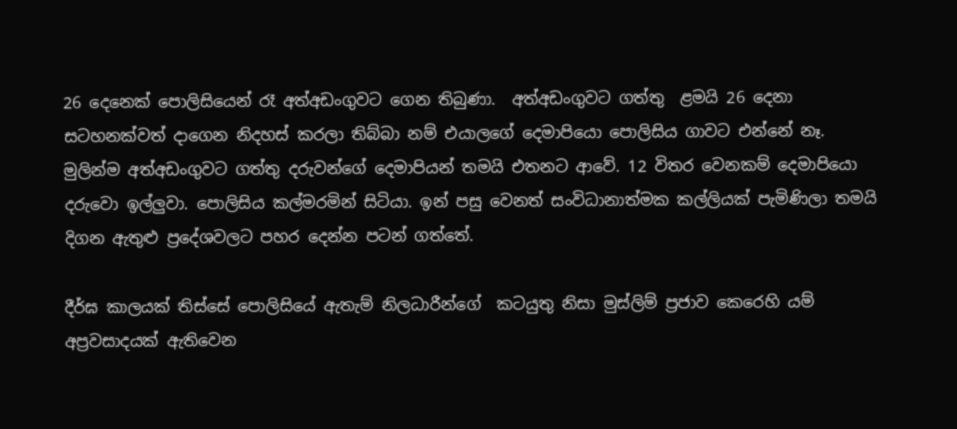26 දෙනෙක් පොලිසියෙන් රෑ අත්අඩංගුවට ගෙන තිබුණා.  අත්අඩංගුවට ගත්තු  ළමයි 26 දෙනා සටහනක්වත් දාගෙන නිදහස් කරලා තිබ්බා නම් එයාලගේ දෙමාපියො පොලිසිය ගාවට එන්නේ නෑ. මුලින්ම අත්අඩංගුවට ගත්තු දරුවන්ගේ දෙමාපියන් තමයි එතනට ආවේ. 12 විතර වෙනකම් දෙමාපියො දරුවො ඉල්ලුවා. පොලිසිය කල්මරමින් සිටියා. ඉන් පසු වෙනත් සංවිධානාත්මක කල්ලියක් පැමිණිලා තමයි දිගන ඇතුළු ප්‍රදේශවලට පහර දෙන්න පටන් ගත්තේ.

දීර්ඝ කාලයක් තිස්සේ පොලිසියේ ඇතැම් නිලධාරීන්ගේ  කටයුතු නිසා මුස්ලිම් ප්‍රජාව කෙරෙහි යම් අප්‍රවසාදයක් ඇතිවෙන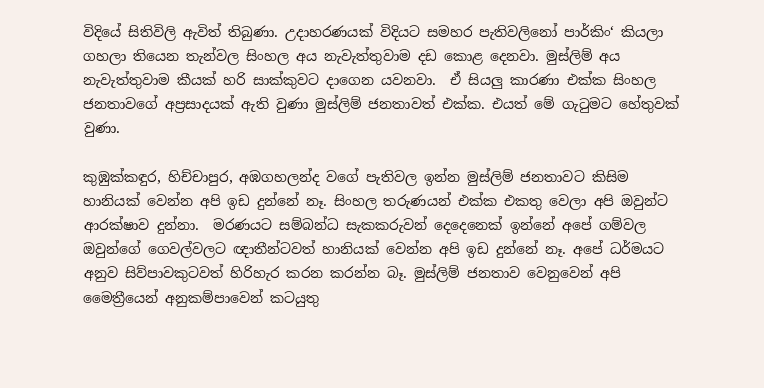විදියේ සිතිවිලි ඇවිත් තිබුණා. උදාහරණයක් විදියට සමහර පැතිවලිනෝ පාර්කිං‘ කියලා ගහලා තියෙන තැන්වල සිංහල අය නැවැත්තුවාම දඩ කොළ දෙනවා. මුස්ලිම් අය නැවැත්තුවාම කීයක් හරි සාක්කුවට දාගෙන යවනවා.  ඒ සියලු කාරණා එක්ක සිංහල ජනතාවගේ අප්‍රසාදයක් ඇති වුණා මුස්ලිම් ජනතාවත් එක්ක. එයත් මේ ගැටුමට හේතුවක් වුණා.

කුඹුක්කඳුර, හිච්චාපුර, අඹගහලන්ද වගේ පැතිවල ඉන්න මුස්ලිම් ජනතාවට කිසිම හානියක් වෙන්න අපි ඉඩ දුන්නේ නෑ. සිංහල තරුණයන් එක්ක එකතු වෙලා අපි ඔවුන්ට ආරක්ෂාව දුන්නා.  මරණයට සම්බන්ධ සැකකරුවන් දෙදෙනෙක් ඉන්නේ අපේ ගම්වල ඔවුන්ගේ ගෙවල්වලට ඥාතීන්ටවත් හානියක් වෙන්න අපි ඉඩ දුන්නේ නෑ. අපේ ධර්මයට අනුව සිව්පාවකුටවත් හිරිහැර කරන කරන්න බෑ. මුස්ලිම් ජනතාව වෙනුවෙන් අපි මෛත්‍රීයෙන් අනුකම්පාවෙන් කටයුතු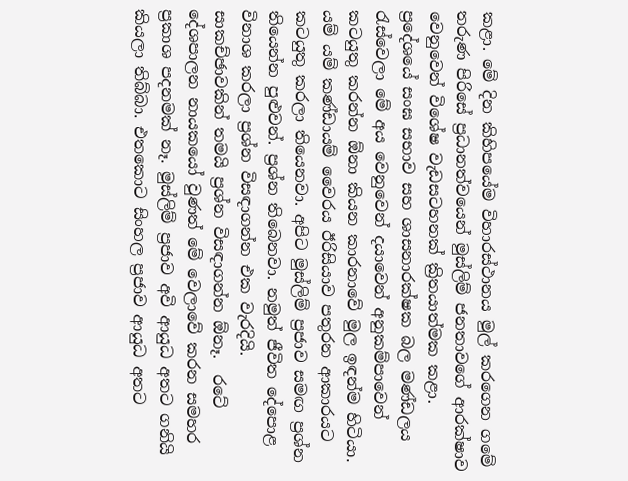කළා. මේ දින කිහිපයේම විහාරස්ථානය මුල් කරගෙන ගමේ තරුණ පිරිසේ ප්‍රධානත්වයෙන් මුස්ලිම් ජනතාවගේ ආරක්ෂාව වෙනුවෙන් විශේෂ වැඩසටහනක් ක්‍රිතයාත්මක කළා.  ප්‍රදේශයේ සංඝ සභාව සහ ශාසනාරක්ෂක බල මණ්ඩලය රැස්වෙලා මේ අය වෙනුවෙන් දයාවෙන් අනුකම්පාවෙන් කටයුතු කරන්න ඕනා කියන කාරනාවේ මුල ඉඳන්ම හිටියා. යම් යම් කණ්ඩායම් වෛරය ඊරිසියාව පතුරන ආකාරයට කටයුතු කරලා තියෙනවා. අපිට මුස්ලිම් ප්‍රජාව සමඟ ප්‍රශ්න තියෙන්න පුළුවන්. ප්‍රශ්න තිබෙනවා. නමුත් ජීවිත දේපොළ විනාශ කරලා ප්‍රශ්න විසඳාගන්න එක වැරදියි.  සාකච්ඡාවකින් තමයි ප්‍රශ්න විසඳාගන්න ඕනෑ.  රටේ දේශපාලන නායකයෝ වුණත් මේ වෙලාවේ කරන සමහර ප්‍රකාශ පදනමක් නෑ. මුස්ලිම් ප්‍රජාව අවි ආයුධ අතට ගනියි කියලා තිබ්බා. එතකොට සිංහල ප්‍රජාව ආයුධ අතට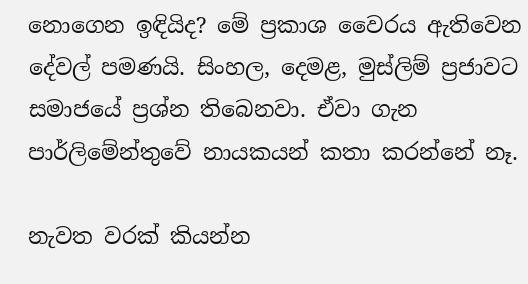නොගෙන ඉඳියිද? මේ ප්‍රකාශ වෛරය ඇතිවෙන දේවල් පමණයි. සිංහල, දෙමළ, මුස්ලිම් ප්‍රජාවට සමාජයේ ප්‍රශ්න තිබෙනවා. ඒවා ගැන පාර්ලිමේන්තුවේ නායකයන් කතා කරන්නේ නෑ.

නැවත වරක් කියන්න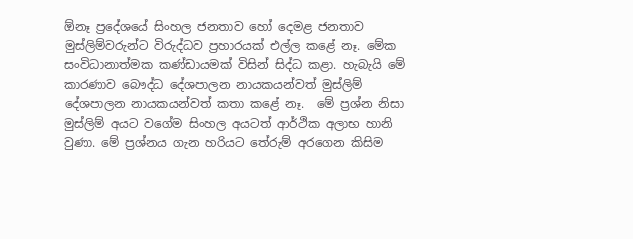ඕනෑ ප්‍රදේශයේ සිංහල ජනතාව හෝ දෙමළ ජනතාව මුස්ලිම්වරුන්ට විරුද්ධව ප්‍රහාරයක් එල්ල කළේ නෑ. මේක සංවිධානාත්මක කණ්ඩායමක් විසින් සිද්ධ කළා. හැබැයි මේ කාරණාව බෞද්ධ දේශපාලන නායකයන්වත් මුස්ලිම් දේශපාලන නායකයන්වත් කතා කළේ නෑ.  මේ ප්‍රශ්න නිසා මුස්ලිම් අයට වගේම සිංහල අයටත් ආර්ථික අලාභ හානි වුණා. මේ ප්‍රශ්නය ගැන හරියට තේරුම් අරගෙන කිසිම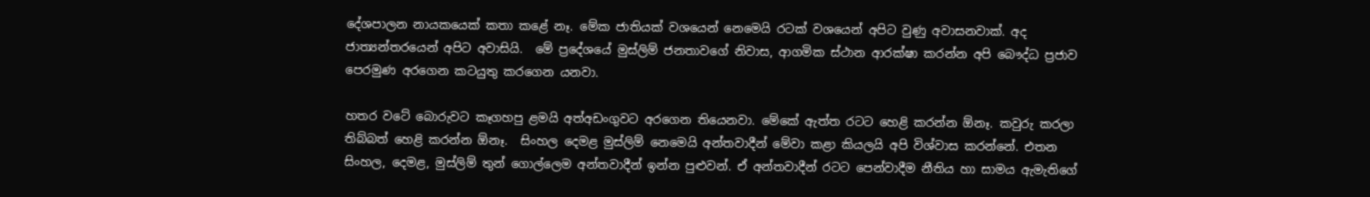දේශපාලන නායකයෙක් කතා කළේ නෑ. මේක ජාතියක් වශයෙන් නෙමෙයි රටක් වශයෙන් අපිට වුණු අවාසනවාක්. අද ජාත්‍යන්තරයෙන් අපිට අවාසියි.  මේ ප්‍රදේශයේ මුස්ලිම් ජනතාවගේ නිවාස, ආගමික ස්ථාන ආරක්ෂා කරන්න අපි බෞද්ධ ප්‍රජාව පෙරමුණ අරගෙන කටයුතු කරගෙන යනවා.

හතර වටේ බොරුවට කෑගහපු ළමයි අත්අඩංගුවට අරගෙන තියෙනවා. මේකේ ඇත්ත රටට හෙළි කරන්න ඕනෑ. කවුරු කරලා තිබ්බත් හෙළි කරන්න ඕනෑ.  සිංහල දෙමළ මුස්ලිම් නෙමෙයි අන්තවාදීන් මේවා කළා කියලයි අපි විශ්වාස කරන්නේ. එතන සිංහල, දෙමළ, මුස්ලිම් තුන් ගොල්ලෙම අන්තවාදීන් ඉන්න පුළුවන්. ඒ අන්තවාදීන් රටට පෙන්වාදීම නීතිය හා සාමය ඇමැතිගේ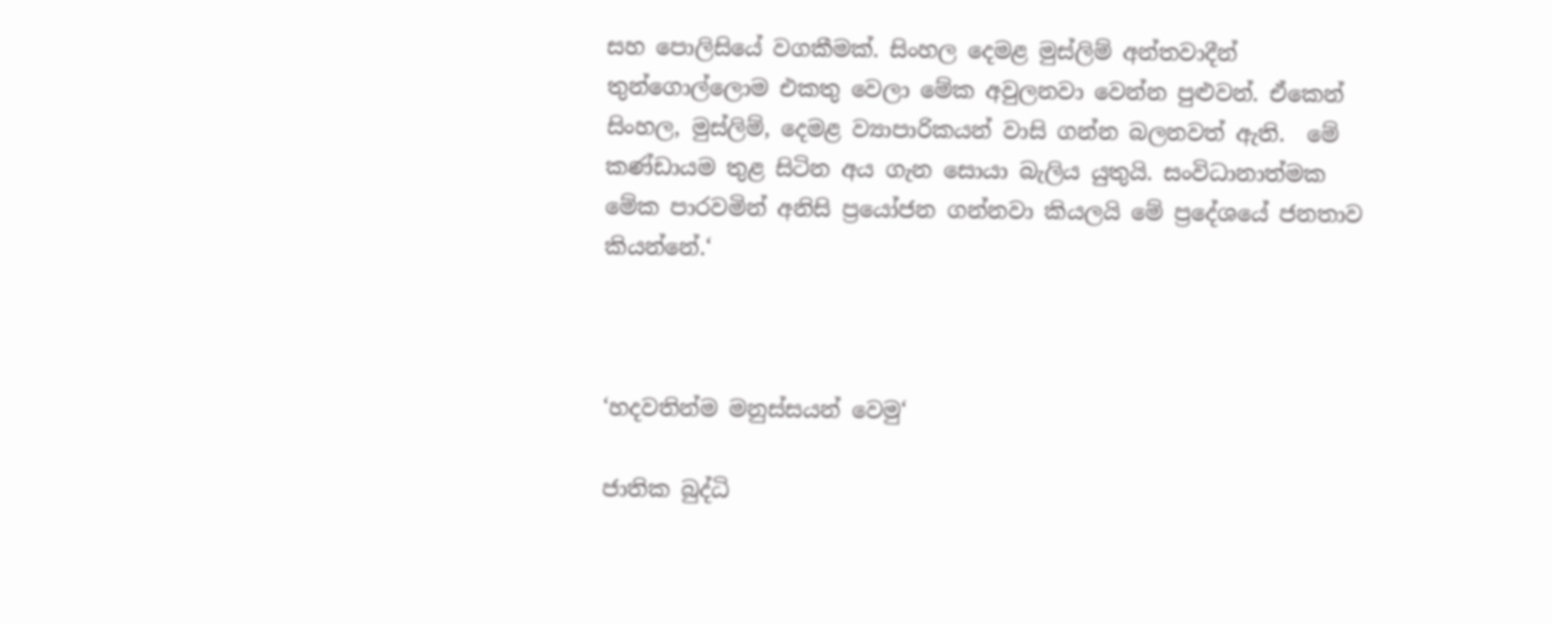සහ පොලිසියේ වගකීමක්. සිංහල දෙමළ මුස්ලිම් අන්තවාදීන් තුන්ගොල්ලොම එකතු වෙලා මේක අවුලනවා වෙන්න පුළුවන්. ඒකෙන් සිංහල, මුස්ලිම්, දෙමළ ව්‍යාපාරිකයන් වාසි ගන්න බලනවත් ඇති.  මේ කණ්ඩායම තුළ සිටින අය ගැන සොයා බැලිය යුතුයි. සංවිධානාත්මක මේක පාරවමින් අනිසි ප්‍රයෝජන ගන්නවා කියලයි මේ ප්‍රදේශයේ ජනතාව කියන්නේ.‘



‘හදවතින්ම මනුස්සයන් වෙමු‘

ජාතික බුද්ධි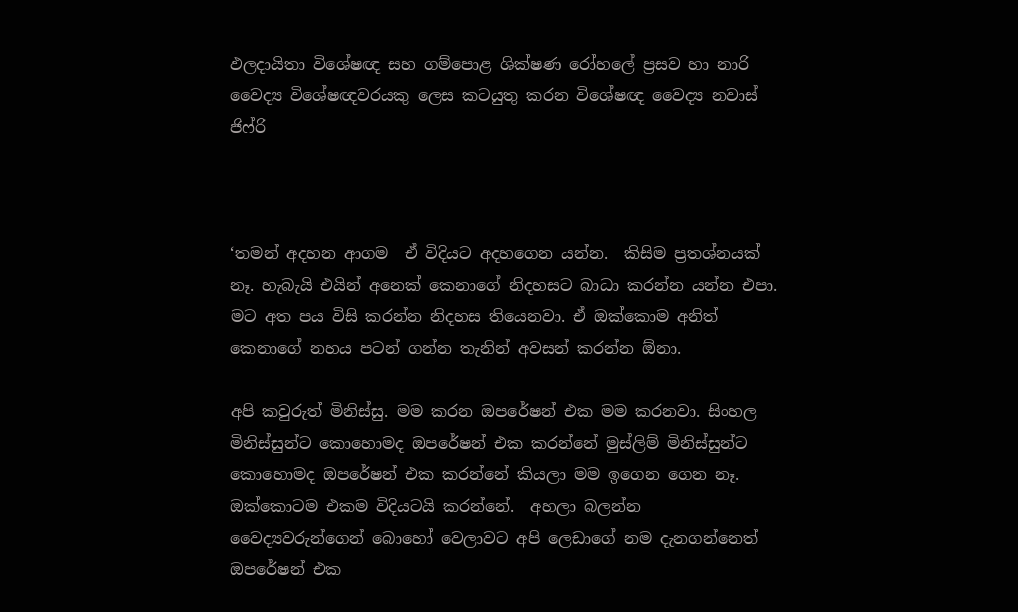ඵලදායිතා විශේෂඥ සහ ගම්පොළ ශික්ෂණ රෝහලේ ප්‍රසව හා නාරි වෛද්‍ය විශේෂඥවරයකු ලෙස කටයුතු කරන විශේෂඥ වෛද්‍ය නවාස් ජිෆ්රි



‘තමන් අදහන ආගම  ඒ විදියට අදහගෙන යන්න.  කිසිම ප්‍රතශ්නයක් නෑ. හැබැයි එයින් අනෙක් කෙනාගේ නිදහසට බාධා කරන්න යන්න එපා. මට අත පය විසි කරන්න නිදහස තියෙනවා. ඒ ඔක්කොම අනිත් කෙනාගේ නහය පටන් ගන්න තැනින් අවසන් කරන්න ඕනා.

අපි කවුරුත් මිනිස්සු. මම කරන ඔපරේෂන් එක මම කරනවා. සිංහල මිනිස්සුන්ට කොහොමද ඔපරේෂන් එක කරන්නේ මුස්ලිම් මිනිස්සුන්ට කොහොමද ඔපරේෂන් එක කරන්නේ කියලා මම ඉගෙන ගෙන නෑ.  ඔක්කොටම එකම විදියටයි කරන්නේ.  අහලා බලන්න වෛද්‍යවරුන්ගෙන් බොහෝ වෙලාවට අපි ලෙඩාගේ නම දැනගන්නෙත් ඔපරේෂන් එක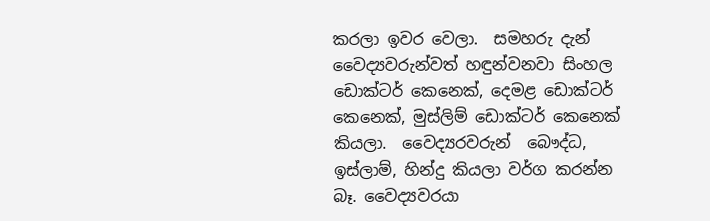කරලා ඉවර වෙලා.  සමහරු දැන් වෛද්‍යවරුන්වත් හඳුන්වනවා සිංහල ඩොක්ටර් කෙනෙක්, දෙමළ ඩොක්ටර් කෙනෙක්, මුස්ලිම් ඩොක්ටර් කෙනෙක් කියලා.  වෛද්‍යරවරුන්  බෞද්ධ,  ඉස්ලාම්, හින්දු කියලා වර්ග කරන්න බෑ. වෛද්‍යවරයා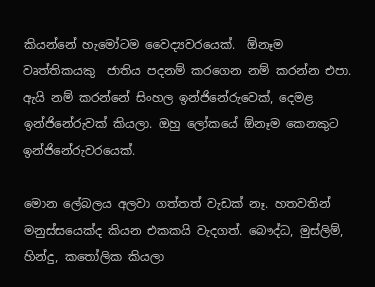කියන්නේ හැමෝටම වෛද්‍යවරයෙක්.  ඕනෑම වෘත්තිකයකු  ජාතිය පදනම් කරගෙන නම් කරන්න එපා. ඇයි නම් කරන්නේ සිංහල ඉන්ජිනේරුවෙක්, දෙමළ ඉන්ජිනේරුවක් කියලා. ඔහු ලෝකයේ ඕනෑම කෙනකුට ඉන්ජිනේරුවරයෙක්.

මොන ලේබලය අලවා ගත්තත් වැඩක් නෑ. හතවතින් මනුස්සයෙක්ද කියන එකකයි වැදගත්. බෞද්ධ, මුස්ලිම්, හින්දු, කතෝලික කියලා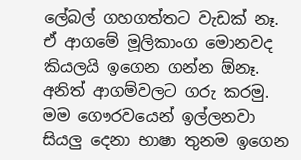ලේබල් ගහගත්තට වැඩක් නෑ. ඒ ආගමේ මූලිකාංග මොනවද කියලයි ඉගෙන ගන්න ඕනෑ. අනිත් ආගම්වලට ගරු කරමු. මම ගෞරවයෙන් ඉල්ලනවා සියලු දෙනා භාෂා තුනම ඉගෙන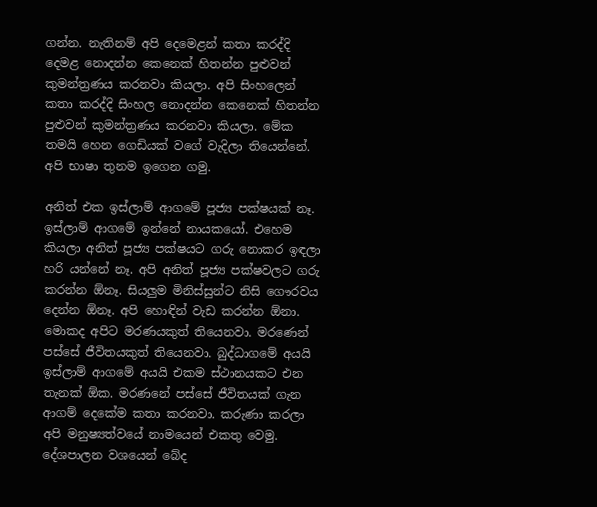ගන්න. නැතිනම් අපි දෙමෙළන් කතා කරද්දි දෙමළ නොදන්න කෙනෙක් හිතන්න පුළුවන් කුමන්ත්‍රණය කරනවා කියලා. අපි සිංහලෙන් කතා කරද්දි සිංහල නොදන්න කෙනෙක් හිතන්න පුළුවන් කුමන්ත්‍රණය කරනවා කියලා. මේක තමයි හෙන ගෙඩියක් වගේ වැදිලා තියෙන්නේ.  අපි භාෂා තුනම ඉගෙන ගමු.

අනිත් එක ඉස්ලාම් ආගමේ පූජ්‍ය පක්ෂයක් නෑ. ඉස්ලාම් ආගමේ ඉන්නේ නායකයෝ. එහෙම කියලා අනිත් පූජ්‍ය පක්ෂයට ගරු නොකර ඉඳලා හරි යන්නේ නෑ. අපි අනිත් පූජ්‍ය පක්ෂවලට ගරු කරන්න ඕනෑ. සියලුම මිනිස්සුන්ට නිසි ගෞරවය දෙන්න ඕනෑ. අපි හොඳින් වැඩ කරන්න ඕනා. මොකද අපිට මරණයකුත් තියෙනවා. මරණෙන් පස්සේ ජීවිතයකුත් තියෙනවා. බුද්ධාගමේ අයයි ඉස්ලාම් ආගමේ අයයි එකම ස්ථානයකට එන තැනක් ඕක. මරණනේ පස්සේ ජීවිතයක් ගැන ආගම් දෙකේම කතා කරනවා. කරුණා කරලා අපි මනුෂ්‍යත්වයේ නාමයෙන් එකතු වෙමු.  දේශපාලන වශයෙන් බේද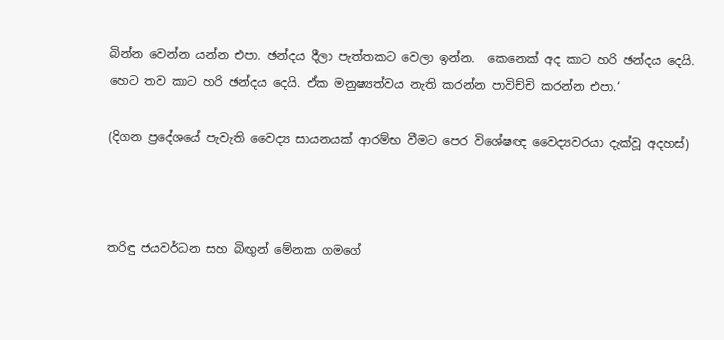බින්න වෙන්න යන්න එපා. ඡන්දය දීලා පැත්තකට වෙලා ඉන්න.  කෙනෙක් අද කාට හරි ඡන්දය දෙයි. හෙට තව කාට හරි ඡන්දය දෙයි. ඒක මනුෂ්‍යත්වය නැති කරන්න පාවිච්චි කරන්න එපා.‘

(දිගන ප්‍රදේශයේ පැවැති වෛද්‍ය සායනයක් ආරම්භ වීමට පෙර විශේෂඥ වෛද්‍යවරයා දැක්වූ අදහස්)



තරිඳු ජයවර්ධන සහ බිඟුන් මේනක ගමගේ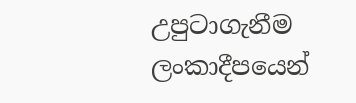උපුටාගැනීම ලංකාදීපයෙන්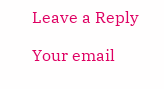Leave a Reply

Your email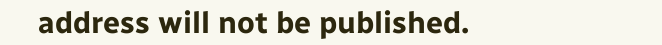address will not be published.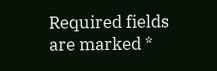Required fields are marked *